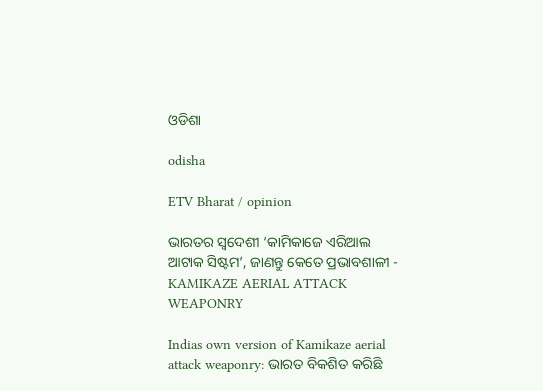ଓଡିଶା

odisha

ETV Bharat / opinion

ଭାରତର ସ୍ବଦେଶୀ ‘କାମିକାଜେ ଏରିଆଲ ଆଟାକ ସିଷ୍ଟମ’, ଜାଣନ୍ତୁ କେତେ ପ୍ରଭାବଶାଳୀ - KAMIKAZE AERIAL ATTACK WEAPONRY

Indias own version of Kamikaze aerial attack weaponry: ଭାରତ ବିକଶିତ କରିଛି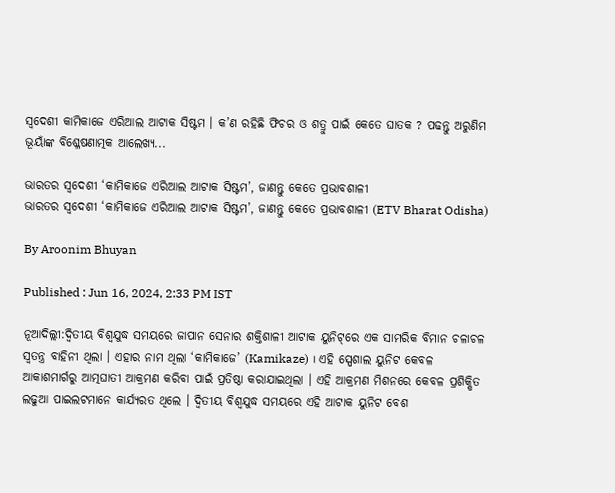ସ୍ବଦେଶୀ କାମିକାଜେ ଏରିଆଲ ଆଟାକ ସିଷ୍ଟମ । କ’ଣ ରହିଛି ଫିଚର ଓ ଶତ୍ରୁ ପାଇଁ କେତେ ଘାତକ ? ପଢନ୍ତୁ ଅରୁଣିମ ଭୂୟାଁଙ୍କ ବିଶ୍ଳେଷଣାତ୍ମକ ଆଲେଖ୍ୟ...

ଭାରତର ସ୍ବଦେଶୀ ‘କାମିକାଜେ ଏରିଆଲ ଆଟାକ ସିଷ୍ଟମ’, ଜାଣନ୍ତୁ କେତେ ପ୍ରଭାବଶାଳୀ
ଭାରତର ସ୍ବଦେଶୀ ‘କାମିକାଜେ ଏରିଆଲ ଆଟାକ ସିଷ୍ଟମ’, ଜାଣନ୍ତୁ କେତେ ପ୍ରଭାବଶାଳୀ (ETV Bharat Odisha)

By Aroonim Bhuyan

Published : Jun 16, 2024, 2:33 PM IST

ନୂଆଦିଲ୍ଲୀ:ଦ୍ୱିତୀୟ ବିଶ୍ୱଯୁଦ୍ଧ ସମୟରେ ଜାପାନ ସେନାର ଶକ୍ତିଶାଳୀ ଆଟାକ ୟୁନିଟ୍‌ରେ ଏକ ସାମରିକ ବିମାନ ଚଳାଚଳ ସ୍ବତନ୍ତ୍ର ବାହିନୀ ଥିଲା । ଏହାର ନାମ ଥିଲା ‘କାମିକାଜେ’ (Kamikaze) । ଏହି ସ୍ପେଶାଲ ୟୁନିଟ କେବଳ ଆକାଶମାର୍ଗରୁ ଆତ୍ମଘାତୀ ଆକ୍ରମଣ କରିବା ପାଇଁ ପ୍ରତିଷ୍ଠା କରାଯାଇଥିଲା । ଏହି ଆକ୍ରମଣ ମିଶନରେ କେବଳ ପ୍ରଶିକ୍ଷିତ ଲଢୁଆ ପାଇଲଟମାନେ କାର୍ଯ୍ୟରତ ଥିଲେ । ଦ୍ବିତୀୟ ବିଶ୍ବଯୁଦ୍ଧ ସମୟରେ ଏହି ଆଟାକ ୟୁନିଟ ବେଶ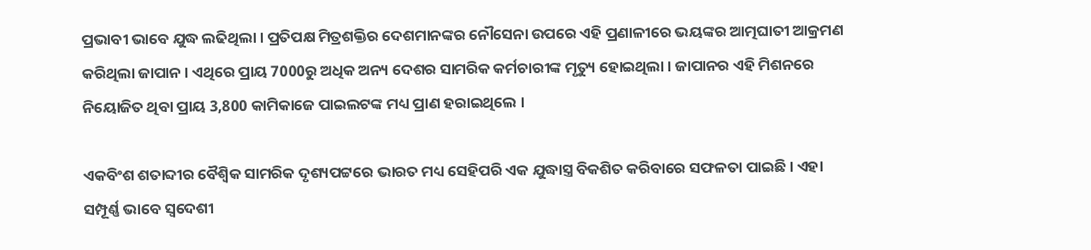ପ୍ରଭାବୀ ଭାବେ ଯୁଦ୍ଧ ଲଢିଥିଲା । ପ୍ରତିପକ୍ଷ ମିତ୍ରଶକ୍ତିର ଦେଶମାନଙ୍କର ନୌସେନା ଉପରେ ଏହି ପ୍ରଣାଳୀରେ ଭୟଙ୍କର ଆତ୍ମଘାତୀ ଆକ୍ରମଣ କରିଥିଲା ଜାପାନ । ଏଥିରେ ପ୍ରାୟ 7000ରୁ ଅଧିକ ଅନ୍ୟ ଦେଶର ସାମରିକ କର୍ମଚାରୀଙ୍କ ମୃତ୍ୟୁ ହୋଇଥିଲା । ଜାପାନର ଏହି ମିଶନରେ ନିୟୋଜିତ ଥିବା ପ୍ରାୟ 3,800 କାମିକାଜେ ପାଇଲଟଙ୍କ ମଧ୍ୟ ପ୍ରାଣ ହରାଇଥିଲେ ।

ଏକବିଂଶ ଶତାବ୍ଦୀର ବୈଶ୍ବିକ ସାମରିକ ଦୃଶ୍ୟପଟ୍ଟରେ ଭାରତ ମଧ୍ୟ ସେହିପରି ଏକ ଯୁଦ୍ଧାସ୍ତ୍ର ବିକଶିତ କରିବାରେ ସଫଳତା ପାଇଛି । ଏହା ସମ୍ପୂର୍ଣ୍ଣ ଭାବେ ସ୍ବଦେଶୀ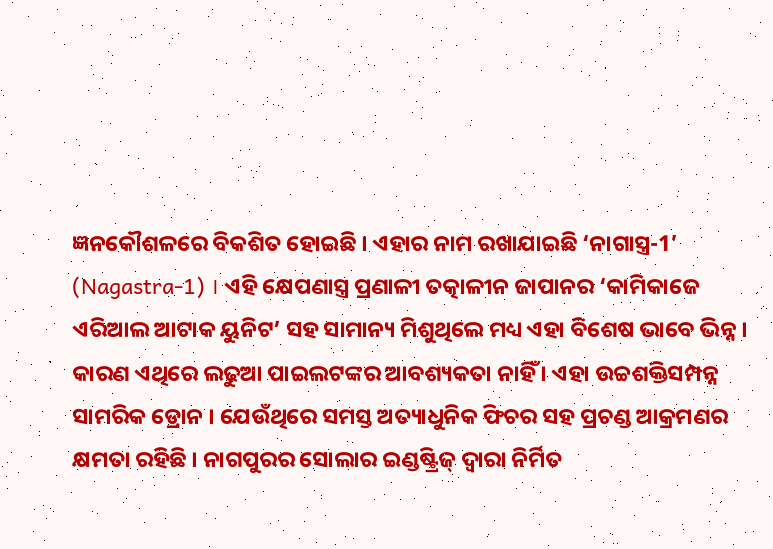ଜ୍ଞନକୌଶଳରେ ବିକଶିତ ହୋଇଛି । ଏହାର ନାମ ରଖାଯାଇଛି ‘ନାଗାସ୍ତ୍ର-1’ (Nagastra-1) । ଏହି କ୍ଷେପଣାସ୍ତ୍ର ପ୍ରଣାଳୀ ତତ୍କାଳୀନ ଜାପାନର ‘କାମିକାଜେ ଏରିଆଲ ଆଟାକ ୟୁନିଟ’ ସହ ସାମାନ୍ୟ ମିଶୁଥିଲେ ମଧ୍ୟ ଏହା ବିଶେଷ ଭାବେ ଭିନ୍ନ । କାରଣ ଏଥିରେ ଲଢୁଆ ପାଇଲଟଙ୍କର ଆବଶ୍ୟକତା ନାହିଁ । ଏହା ଉଚ୍ଚଶକ୍ତିସମ୍ପନ୍ନ ସାମରିକ ଡ୍ରୋନ । ଯେଉଁଥିରେ ସମସ୍ତ ଅତ୍ୟାଧୁନିକ ଫିଚର ସହ ପ୍ରଚଣ୍ଡ ଆକ୍ରମଣର କ୍ଷମତା ରହିଛି । ନାଗପୁରର ସୋଲାର ଇଣ୍ଡଷ୍ଟ୍ରିଜ୍ ଦ୍ୱାରା ନିର୍ମିତ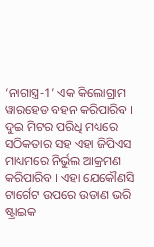‘ନାଗାସ୍ତ୍ର-1’ ଏକ କିଲୋଗ୍ରାମ ୱାରହେଡ ବହନ କରିପାରିବ । ଦୁଇ ମିଟର ପରିଧି ମଧ୍ୟରେ ସଠିକତାର ସହ ଏହା ଜିପିଏସ ମାଧ୍ୟମରେ ନିର୍ଭୁଲ ଆକ୍ରମଣ କରିପାରିବ । ଏହା ଯେକୌଣସି ଟାର୍ଗେଟ ଉପରେ ଉଡାଣ ଭରି ଷ୍ଟ୍ରାଇକ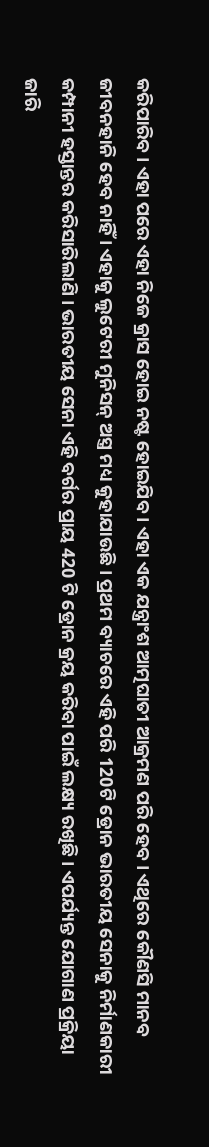କରିପାରିବ । ଏହା ପରେ ଏହା ନିଜେ କ୍ରାସ ହୋଇ ନଷ୍ଟ ହୋଇଯିବ । ଏହା ଏକ ଯନ୍ତ୍ରାଂଶ ଆତ୍ମଘାତୀ ଆକ୍ରମଣ ପରି ହେବ । ଏଥିରେ କୌଣସି ମାନବ ଜୀବନହାନି ହେବ ନାହିଁ । ଏହାକୁ ଲୁଟେରୀ ମୁନିସନ୍ ଅସ୍ତ୍ର ମଧ୍ୟ କୁହାଯାଉଛି । ପ୍ରଥମ ବ୍ୟାଚରେ ଏହି ପରି 120ଟି ଡ୍ରୋନ ଭାରତୀୟ ସେନାକୁ ନିର୍ମାଣକାରୀ କମ୍ପାନୀ ହସ୍ତାନ୍ତର କରିସାରିଲାଣି । ଭାରତୀୟ ସେନା ଏହି ବର୍ଗର ପ୍ରାୟ 420 ଟି ଡ୍ରୋନ କ୍ରୟ କରିବା ପାଇଁ ଲକ୍ଷ୍ୟ ରଖିଛି । ଏପର୍ଯ୍ୟନ୍ତ ଯୋଗାଣ ପ୍ରକ୍ରିୟା ଜାରି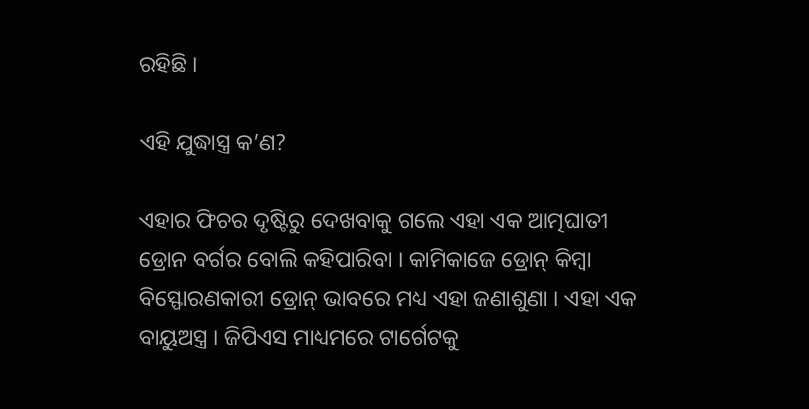ରହିଛି ।

ଏହି ଯୁଦ୍ଧାସ୍ତ୍ର କ’ଣ?

ଏହାର ଫିଚର ଦୃଷ୍ଟିରୁ ଦେଖବାକୁ ଗଲେ ଏହା ଏକ ଆତ୍ମଘାତୀ ଡ୍ରୋନ ବର୍ଗର ବୋଲି କହିପାରିବା । କାମିକାଜେ ଡ୍ରୋନ୍ କିମ୍ବା ବିସ୍ଫୋରଣକାରୀ ଡ୍ରୋନ୍ ଭାବରେ ମଧ୍ୟ ଏହା ଜଣାଶୁଣା । ଏହା ଏକ ବାୟୁଅସ୍ତ୍ର । ଜିପିଏସ ମାଧ୍ୟମରେ ଟାର୍ଗେଟକୁ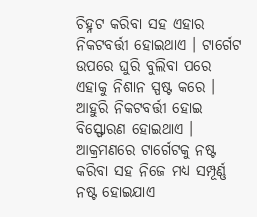ଚିହ୍ନଟ କରିବା ସହ ଏହାର ନିକଟବର୍ତ୍ତୀ ହୋଇଥାଏ । ଟାର୍ଗେଟ ଉପରେ ଘୁରି ବୁଲିବା ପରେ ଏହାକୁ ନିଶାନ ସ୍ପଷ୍ଟ କରେ । ଆହୁରି ନିକଟବର୍ତ୍ତୀ ହୋଇ ବିସ୍ଫୋରଣ ହୋଇଥାଏ । ଆକ୍ରମଣରେ ଟାର୍ଗେଟକୁ ନଷ୍ଟ କରିବା ସହ ନିଜେ ମଧ୍ୟ ସମ୍ପୂର୍ଣ୍ଣ ନଷ୍ଟ ହୋଇଯାଏ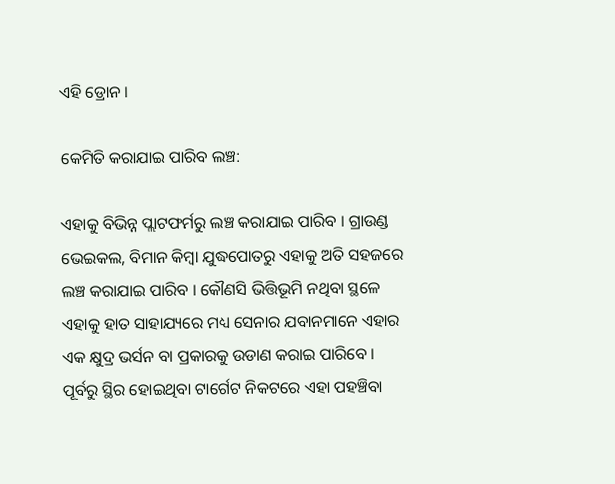ଏହି ଡ୍ରୋନ ।

କେମିତି କରାଯାଇ ପାରିବ ଲଞ୍ଚ:

ଏହାକୁ ବିଭିନ୍ନ ପ୍ଲାଟଫର୍ମରୁ ଲଞ୍ଚ କରାଯାଇ ପାରିବ । ଗ୍ରାଉଣ୍ଡ ଭେଇକଲ, ବିମାନ କିମ୍ବା ଯୁଦ୍ଧପୋତରୁ ଏହାକୁ ଅତି ସହଜରେ ଲଞ୍ଚ କରାଯାଇ ପାରିବ । କୌଣସି ଭିତ୍ତିଭୂମି ନଥିବା ସ୍ଥଳେ ଏହାକୁ ହାତ ସାହାଯ୍ୟରେ ମଧ୍ୟ ସେନାର ଯବାନମାନେ ଏହାର ଏକ କ୍ଷୁଦ୍ର ଭର୍ସନ ବା ପ୍ରକାରକୁ ଉଡାଣ କରାଇ ପାରିବେ । ପୂର୍ବରୁ ସ୍ଥିର ହୋଇଥିବା ଟାର୍ଗେଟ ନିକଟରେ ଏହା ପହଞ୍ଚିବା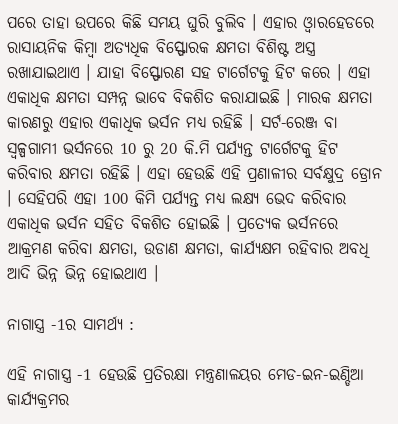ପରେ ତାହା ଉପରେ କିଛି ସମୟ ଘୁରି ବୁଲିବ । ଏହାର ଓ୍ବାରହେଡରେ ରାସାୟନିକ କିମ୍ବା ଅତ୍ୟଧିକ ବିସ୍ଫୋରକ କ୍ଷମତା ବିଶିଷ୍ଟ ଅସ୍ତ୍ର ରଖାଯାଇଥାଏ । ଯାହା ବିସ୍ଫୋରଣ ସହ ଟାର୍ଗେଟକୁ ହିଟ କରେ । ଏହା ଏକାଧିକ କ୍ଷମତା ସମ୍ପନ୍ନ ଭାବେ ବିକଶିତ କରାଯାଇଛି । ମାରକ କ୍ଷମତା କାରଣରୁ ଏହାର ଏକାଧିକ ଭର୍ସନ ମଧ୍ୟ ରହିଛି । ସର୍ଟ-ରେଞ୍ଜ ବା ସ୍ବଳ୍ପଗାମୀ ଭର୍ସନରେ 10 ରୁ 20 କି.ମି ପର୍ଯ୍ୟନ୍ତ ଟାର୍ଗେଟକୁ ହିଟ କରିବାର କ୍ଷମତା ରହିଛି । ଏହା ହେଉଛି ଏହି ପ୍ରଣାଳୀର ସର୍ବକ୍ଷୁଦ୍ର ଡ୍ରୋନ । ସେହିପରି ଏହା 100 କିମି ପର୍ଯ୍ୟନ୍ତ ମଧ୍ୟ ଲକ୍ଷ୍ୟ ଭେଦ କରିବାର ଏକାଧିକ ଭର୍ସନ ସହିତ ବିକଶିତ ହୋଇଛି । ପ୍ରତ୍ୟେକ ଭର୍ସନରେ ଆକ୍ରମଣ କରିବା କ୍ଷମତା, ଉଡାଣ କ୍ଷମତା, କାର୍ଯ୍ୟକ୍ଷମ ରହିବାର ଅବଧି ଆଦି ଭିନ୍ନ ଭିନ୍ନ ହୋଇଥାଏ ।

ନାଗାସ୍ତ୍ର -1ର ସାମର୍ଥ୍ୟ :

ଏହି ନାଗାସ୍ତ୍ର -1 ହେଉଛି ପ୍ରତିରକ୍ଷା ମନ୍ତ୍ରଣାଳୟର ମେଡ-ଇନ-ଇଣ୍ଡିଆ କାର୍ଯ୍ୟକ୍ରମର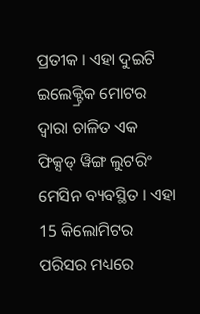ପ୍ରତୀକ । ଏହା ଦୁଇଟି ଇଲେକ୍ଟ୍ରିକ ମୋଟର ଦ୍ୱାରା ଚାଳିତ ଏକ ଫିକ୍ସଡ୍ ୱିଙ୍ଗ ଲୁଟରିଂ ମେସିନ ବ୍ୟବସ୍ଥିତ । ଏହା 15 କିଲୋମିଟର ପରିସର ମଧ୍ୟରେ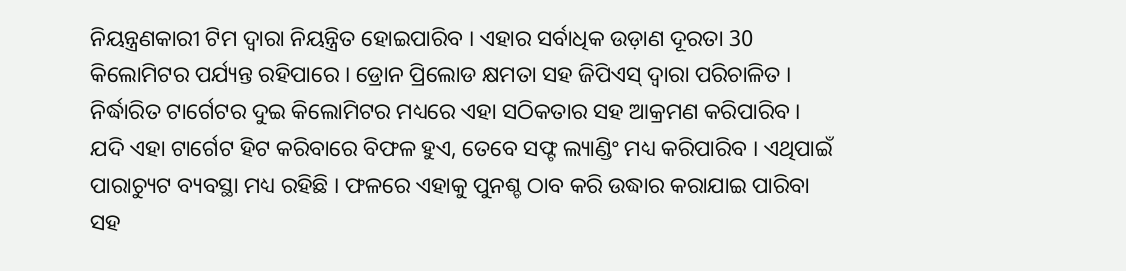ନିୟନ୍ତ୍ରଣକାରୀ ଟିମ ଦ୍ୱାରା ନିୟନ୍ତ୍ରିତ ହୋଇପାରିବ । ଏହାର ସର୍ବାଧିକ ଉଡ଼ାଣ ଦୂରତା 30 କିଲୋମିଟର ପର୍ଯ୍ୟନ୍ତ ରହିପାରେ । ଡ୍ରୋନ ପ୍ରିଲୋଡ କ୍ଷମତା ସହ ଜିପିଏସ୍ ଦ୍ୱାରା ପରିଚାଳିତ । ନିର୍ଦ୍ଧାରିତ ଟାର୍ଗେଟର ଦୁଇ କିଲୋମିଟର ମଧ୍ୟରେ ଏହା ସଠିକତାର ସହ ଆକ୍ରମଣ କରିପାରିବ । ଯଦି ଏହା ଟାର୍ଗେଟ ହିଟ କରିବାରେ ବିଫଳ ହୁଏ, ତେବେ ସଫ୍ଟ ଲ୍ୟାଣ୍ଡିଂ ମଧ୍ୟ କରିପାରିବ । ଏଥିପାଇଁ ପାରାଚ୍ୟୁଟ ବ୍ୟବସ୍ଥା ମଧ୍ୟ ରହିଛି । ଫଳରେ ଏହାକୁ ପୁନଶ୍ଚ ଠାବ କରି ଉଦ୍ଧାର କରାଯାଇ ପାରିବା ସହ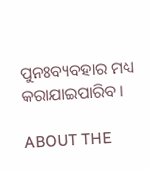ପୁନଃବ୍ୟବହାର ମଧ୍ୟ କରାଯାଇପାରିବ ।

ABOUT THE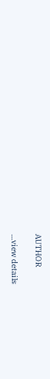AUTHOR

...view details